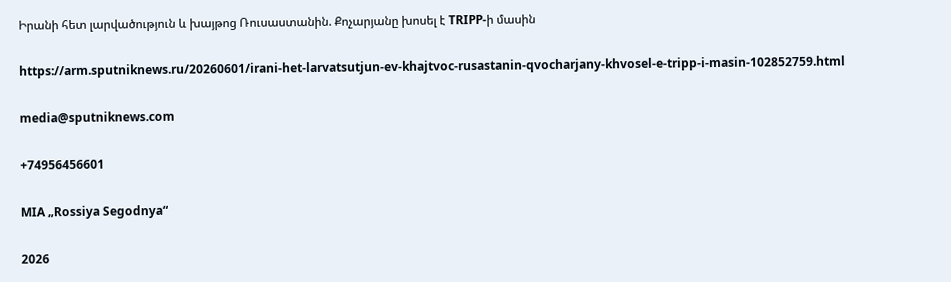Իրանի հետ լարվածություն և խայթոց Ռուսաստանին. Քոչարյանը խոսել է TRIPP-ի մասին

https://arm.sputniknews.ru/20260601/irani-het-larvatsutjun-ev-khajtvoc-rusastanin-qvocharjany-khvosel-e-tripp-i-masin-102852759.html

media@sputniknews.com

+74956456601

MIA „Rossiya Segodnya“

2026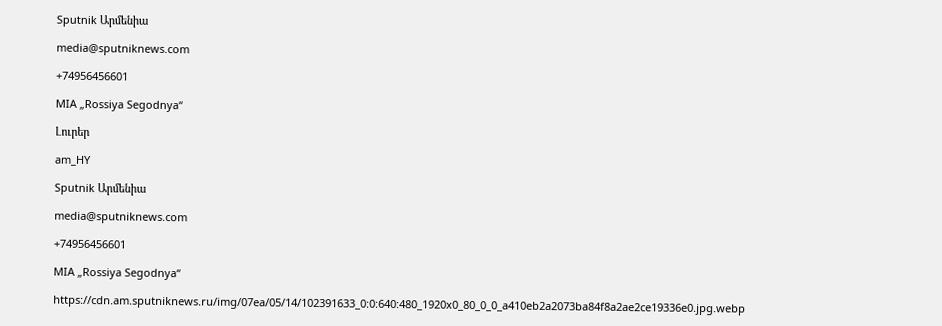Sputnik Արմենիա

media@sputniknews.com

+74956456601

MIA „Rossiya Segodnya“

Լուրեր

am_HY

Sputnik Արմենիա

media@sputniknews.com

+74956456601

MIA „Rossiya Segodnya“

https://cdn.am.sputniknews.ru/img/07ea/05/14/102391633_0:0:640:480_1920x0_80_0_0_a410eb2a2073ba84f8a2ae2ce19336e0.jpg.webp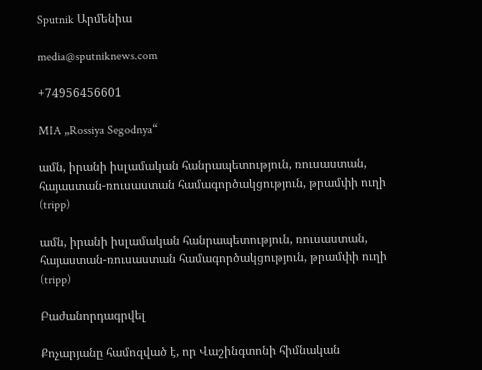Sputnik Արմենիա

media@sputniknews.com

+74956456601

MIA „Rossiya Segodnya“

ամն, իրանի իսլամական հանրապետություն, ռուսաստան, հայաստան-ռուսաստան համագործակցություն, թրամփի ուղի (tripp)

ամն, իրանի իսլամական հանրապետություն, ռուսաստան, հայաստան-ռուսաստան համագործակցություն, թրամփի ուղի (tripp)

Բաժանորդագրվել

Քոչարյանը համոզված է, որ Վաշինգտոնի հիմնական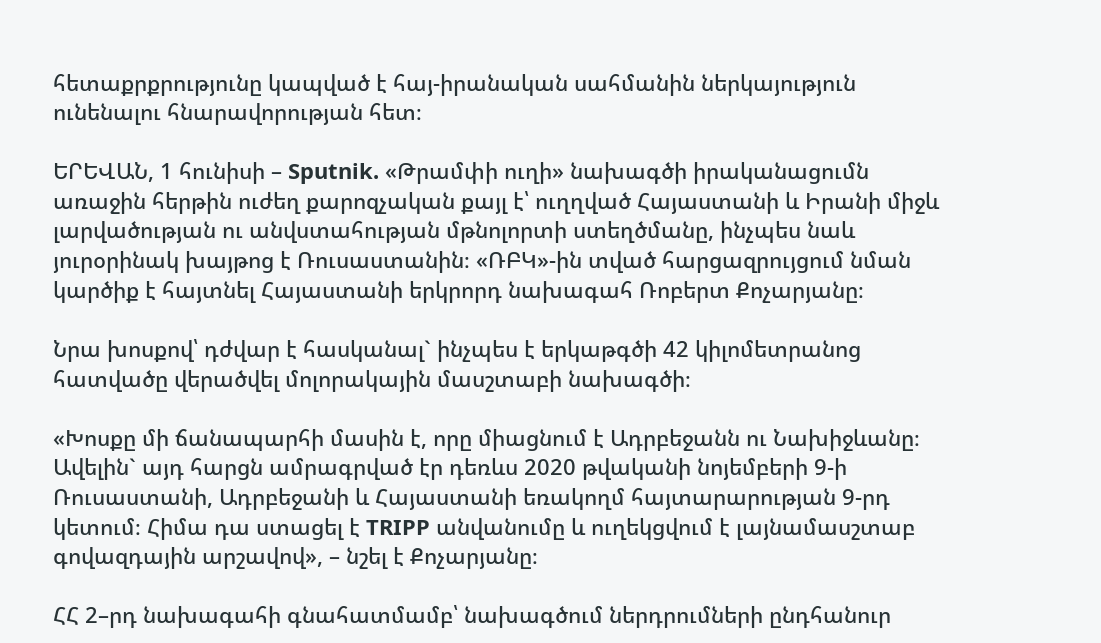հետաքրքրությունը կապված է հայ-իրանական սահմանին ներկայություն ունենալու հնարավորության հետ։

ԵՐԵՎԱՆ, 1 հունիսի – Sputnik. «Թրամփի ուղի» նախագծի իրականացումն առաջին հերթին ուժեղ քարոզչական քայլ է՝ ուղղված Հայաստանի և Իրանի միջև լարվածության ու անվստահության մթնոլորտի ստեղծմանը, ինչպես նաև յուրօրինակ խայթոց է Ռուսաստանին։ «ՌԲԿ»-ին տված հարցազրույցում նման կարծիք է հայտնել Հայաստանի երկրորդ նախագահ Ռոբերտ Քոչարյանը։

Նրա խոսքով՝ դժվար է հասկանալ` ինչպես է երկաթգծի 42 կիլոմետրանոց հատվածը վերածվել մոլորակային մասշտաբի նախագծի։

«Խոսքը մի ճանապարհի մասին է, որը միացնում է Ադրբեջանն ու Նախիջևանը։ Ավելին` այդ հարցն ամրագրված էր դեռևս 2020 թվականի նոյեմբերի 9-ի Ռուսաստանի, Ադրբեջանի և Հայաստանի եռակողմ հայտարարության 9-րդ կետում։ Հիմա դա ստացել է TRIPP անվանումը և ուղեկցվում է լայնամասշտաբ գովազդային արշավով», – նշել է Քոչարյանը։

ՀՀ 2–րդ նախագահի գնահատմամբ՝ նախագծում ներդրումների ընդհանուր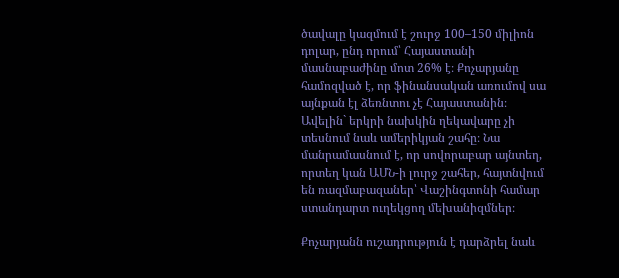ծավալը կազմում է շուրջ 100–150 միլիոն դոլար, ընդ որում՝ Հայաստանի մասնաբաժինը մոտ 26% է։ Քոչարյանը համոզված է, որ ֆինանսական առումով սա այնքան էլ ձեռնտու չէ Հայաստանին։ Ավելին` երկրի նախկին ղեկավարը չի տեսնում նաև ամերիկյան շահը։ Նա մանրամասնում է, որ սովորաբար այնտեղ, որտեղ կան ԱՄՆ-ի լուրջ շահեր, հայտնվում են ռազմաբազաներ՝ Վաշինգտոնի համար ստանդարտ ուղեկցող մեխանիզմներ։

Քոչարյանն ուշադրություն է դարձրել նաև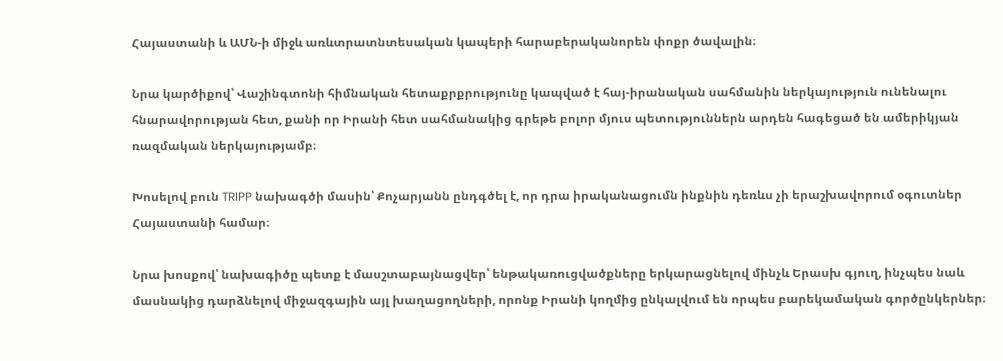Հայաստանի և ԱՄՆ-ի միջև առևտրատնտեսական կապերի հարաբերականորեն փոքր ծավալին։

Նրա կարծիքով՝ Վաշինգտոնի հիմնական հետաքրքրությունը կապված է հայ-իրանական սահմանին ներկայություն ունենալու հնարավորության հետ, քանի որ Իրանի հետ սահմանակից գրեթե բոլոր մյուս պետություններն արդեն հագեցած են ամերիկյան ռազմական ներկայությամբ։

Խոսելով բուն TRIPP նախագծի մասին՝ Քոչարյանն ընդգծել է, որ դրա իրականացումն ինքնին դեռևս չի երաշխավորում օգուտներ Հայաստանի համար։

Նրա խոսքով՝ նախագիծը պետք է մասշտաբայնացվեր՝ ենթակառուցվածքները երկարացնելով մինչև Երասխ գյուղ, ինչպես նաև մասնակից դարձնելով միջազգային այլ խաղացողների, որոնք Իրանի կողմից ընկալվում են որպես բարեկամական գործընկերներ։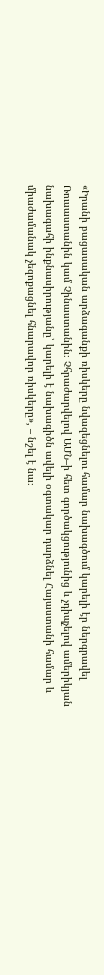«Իրանի բացասական արձագանքի ռիսկերը նվազեցնելու համար նախագծում կարելի էր ներգրավել Ռուսաստանին կամ Չինաստանին։ Չհրաժարվելով ԱՄՆ–ի հետ գործակցությունից և չդիպչելով ամերիկյան նախագահի ինքնասիրությանը՝ կարելի է նախագիծն ավելի օգտակար դարձնել Հայաստանի համար և միաժամանակ չեզոքացնել հնարավոր ռիսկերը», – նշել է նա։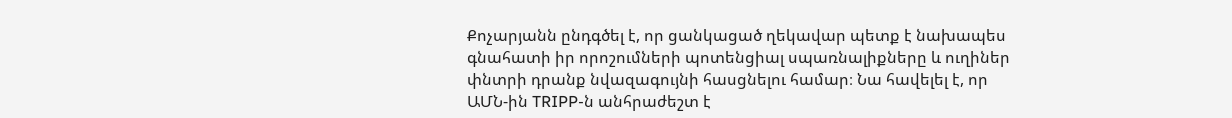Քոչարյանն ընդգծել է, որ ցանկացած ղեկավար պետք է նախապես գնահատի իր որոշումների պոտենցիալ սպառնալիքները և ուղիներ փնտրի դրանք նվազագույնի հասցնելու համար։ Նա հավելել է, որ ԱՄՆ-ին TRIPP-ն անհրաժեշտ է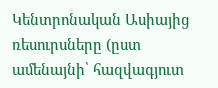Կենտրոնական Ասիայից ռեսուրսները (ըստ ամենայնի՝ հազվագյուտ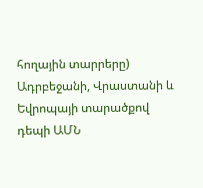հողային տարրերը) Ադրբեջանի, Վրաստանի և Եվրոպայի տարածքով դեպի ԱՄՆ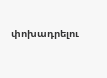փոխադրելու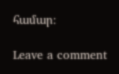համար։

Leave a comment